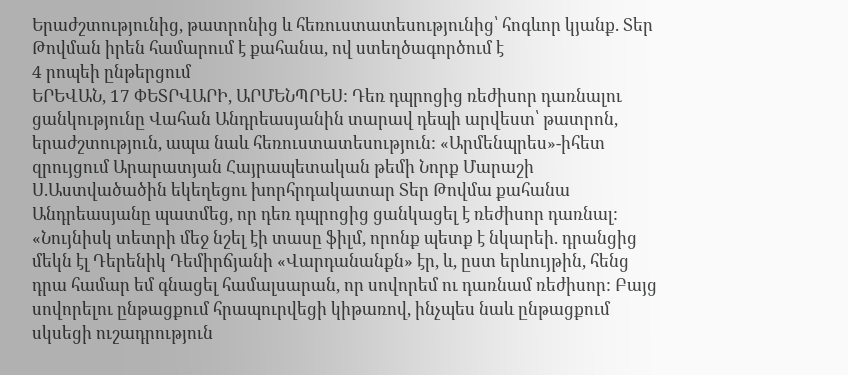Երաժշտությունից, թատրոնից և հեռուստատեսությունից՝ հոգևոր կյանք. Տեր Թովման իրեն համարում է քահանա, ով ստեղծագործում է
4 րոպեի ընթերցում
ԵՐԵՎԱՆ, 17 ՓԵՏՐՎԱՐԻ, ԱՐՄԵՆՊՐԵՍ: Դեռ դպրոցից ռեժիսոր դառնալու ցանկությունը Վահան Անդրեասյանին տարավ դեպի արվեստ՝ թատրոն, երաժշտություն, ապա նաև հեռուստատեսություն: «Արմենպրես»-իհետ զրույցում Արարատյան Հայրապետական թեմի Նորք Մարաշի Ս.Աստվածածին եկեղեցու խորհրդակատար Տեր Թովմա քահանա Անդրեասյանը պատմեց, որ դեռ դպրոցից ցանկացել է ռեժիսոր դառնալ:
«Նույնիսկ տետրի մեջ նշել էի տասը ֆիլմ, որոնք պետք է նկարեի. դրանցից մեկն էլ Դերենիկ Դեմիրճյանի «Վարդանանքն» էր, և, ըստ երևույթին, հենց դրա համար եմ գնացել համալսարան, որ սովորեմ ու դառնամ ռեժիսոր: Բայց սովորելու ընթացքում հրապուրվեցի կիթառով, ինչպես նաև ընթացքում սկսեցի ուշադրություն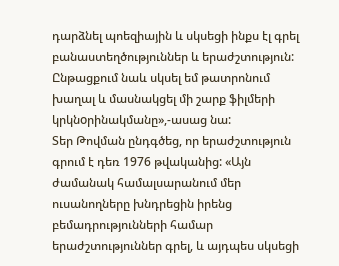դարձնել պոեզիային և սկսեցի ինքս էլ գրել բանաստեղծություններ և երաժշտություն: Ընթացքում նաև սկսել եմ թատրոնում խաղալ և մասնակցել մի շարք ֆիլմերի կրկնoրինակմանը»,-ասաց նա:
Տեր Թովման ընդգծեց, որ երաժշտություն գրում է դեռ 1976 թվականից: «Այն ժամանակ համալսարանում մեր ուսանողները խնդրեցին իրենց բեմադրությունների համար երաժշտություններ գրել, և այդպես սկսեցի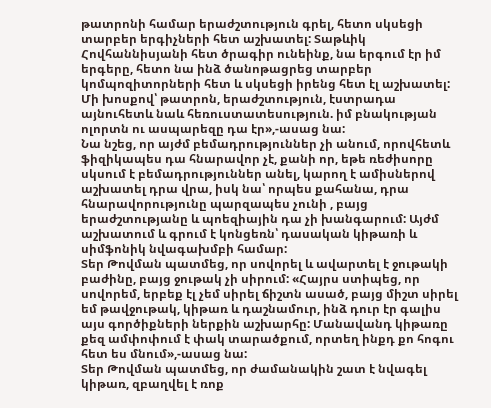թատրոնի համար երաժշտություն գրել, հետո սկսեցի տարբեր երգիչների հետ աշխատել: Տաթևիկ Հովհաննիսյանի հետ ծրագիր ունեինք, նա երգում էր իմ երգերը, հետո նա ինձ ծանոթացրեց տարբեր կոմպոզիտորների հետ և սկսեցի իրենց հետ էլ աշխատել: Մի խոսքով՝ թատրոն, երաժշտություն, էստրադա այնուհետև նաև հեռուստատեսություն. իմ բնակության ոլորտն ու ասպարեզը դա էր»,-ասաց նա:
Նա նշեց, որ այժմ բեմադրություններ չի անում, որովհետև ֆիզիկապես դա հնարավոր չէ, քանի որ, եթե ռեժիսորը սկսում է բեմադրություններ անել, կարող է ամիսներով աշխատել դրա վրա, իսկ նա՝ որպես քահանա, դրա հնարավորությունը պարզապես չունի , բայց երաժշտությանը և պոեզիային դա չի խանգարում: Այժմ աշխատում և գրում է կոնցեռն՝ դասական կիթառի և սիմֆոնիկ նվագախմբի համար:
Տեր Թովման պատմեց, որ սովորել և ավարտել է ջութակի բաժինը, բայց ջութակ չի սիրում: «Հայրս ստիպեց, որ սովորեմ, երբեք էլ չեմ սիրել ճիշտն ասած, բայց միշտ սիրել եմ թավջութակ, կիթառ և դաշնամուր, ինձ դուր էր գալիս այս գործիքների ներքին աշխարհը: Մանավանդ կիթառը քեզ ամփոփում է փակ տարածքում, որտեղ ինքդ քո հոգու հետ ես մնում»,-ասաց նա:
Տեր Թովման պատմեց, որ ժամանակին շատ է նվագել կիթառ, զբաղվել է ռոք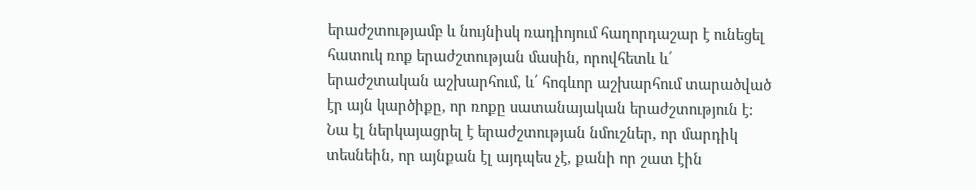երաժշտությամբ և նույնիսկ ռադիոյում հաղորդաշար է ունեցել հատուկ ռոք երաժշտության մասին, որովհետև և՛ երաժշտական աշխարհում, և՛ հոգևոր աշխարհում տարածված էր այն կարծիքը, որ ռոքը սատանայական երաժշտություն է: Նա էլ ներկայացրել է երաժշտության նմուշներ, որ մարդիկ տեսնեին, որ այնքան էլ այդպես չէ, քանի որ շատ էին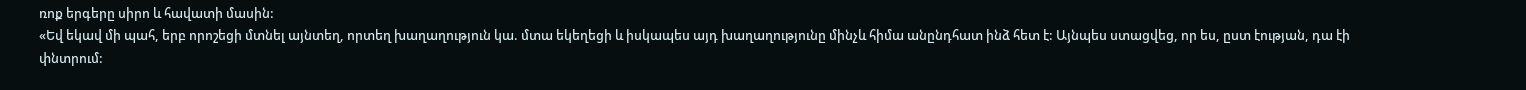ռոք երգերը սիրո և հավատի մասին:
«Եվ եկավ մի պահ, երբ որոշեցի մտնել այնտեղ, որտեղ խաղաղություն կա. մտա եկեղեցի և իսկապես այդ խաղաղությունը մինչև հիմա անընդհատ ինձ հետ է: Այնպես ստացվեց, որ ես, ըստ էության, դա էի փնտրում: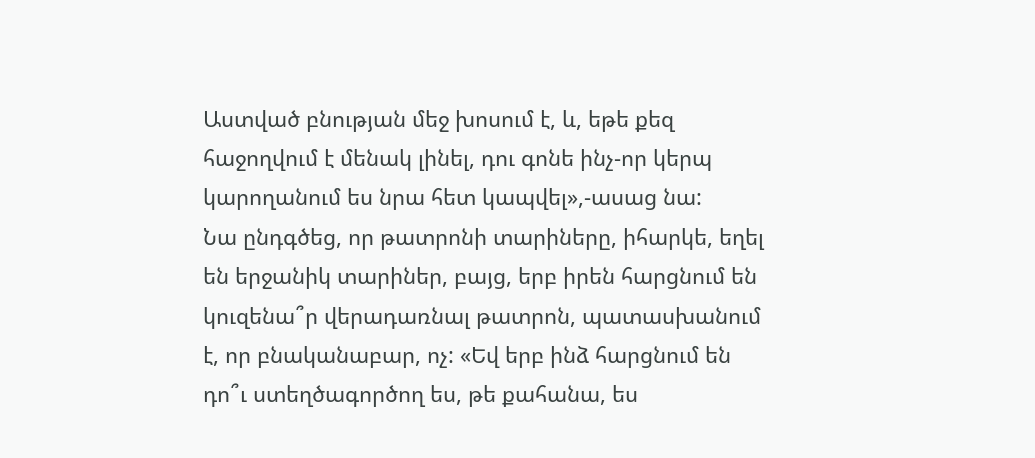Աստված բնության մեջ խոսում է, և, եթե քեզ հաջողվում է մենակ լինել, դու գոնե ինչ-որ կերպ կարողանում ես նրա հետ կապվել»,-ասաց նա:
Նա ընդգծեց, որ թատրոնի տարիները, իհարկե, եղել են երջանիկ տարիներ, բայց, երբ իրեն հարցնում են կուզենա՞ր վերադառնալ թատրոն, պատասխանում է, որ բնականաբար, ոչ: «Եվ երբ ինձ հարցնում են դո՞ւ ստեղծագործող ես, թե քահանա, ես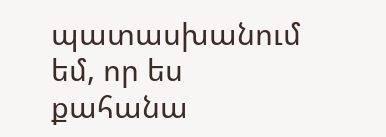պատասխանում եմ, որ ես քահանա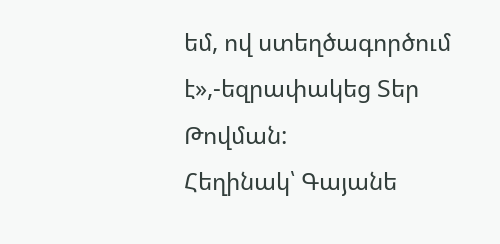եմ, ով ստեղծագործում է»,-եզրափակեց Տեր Թովման:
Հեղինակ՝ Գայանե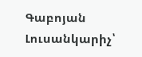Գաբոյան
Լուսանկարիչ՝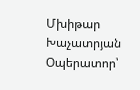Մխիթար Խաչատրյան
Օպերատոր՝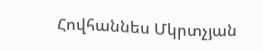Հովհաննես Մկրտչյան